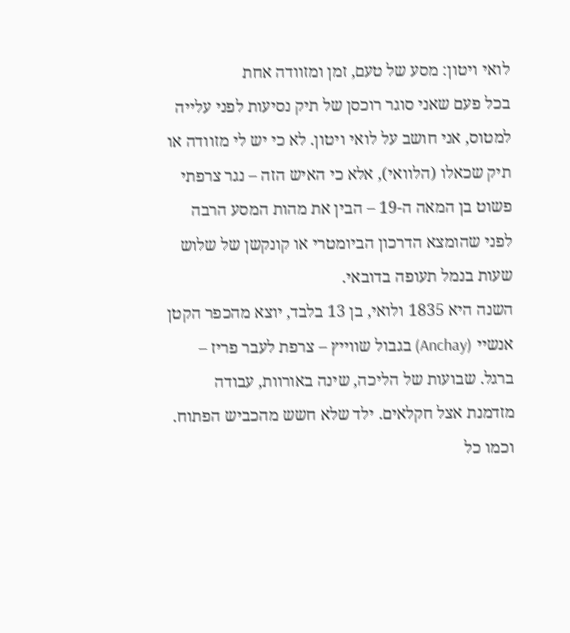לואי ויטון: מסע של טעם, זמן ומזוודה אחת
בכל פעם שאני סוגר רוכסן של תיק נסיעות לפני עלייה למטוס, אני חושב על לואי ויטון. לא כי יש לי מזוודה או תיק שכאלו (הלוואי), אלא כי האיש הזה – נגר צרפתי פשוט בן המאה ה-19 – הבין את מהות המסע הרבה לפני שהומצא הדרכון הביומטרי או קונקשן של שלוש שעות בנמל תעופה בדובאי.
השנה היא 1835 ולואי, בן 13 בלבד, יוצא מהכפר הקטן אנשיי (Anchay) בגבול שווייץ – צרפת לעבר פריז – ברגל. שבועות של הליכה, שינה באורוות, עבודה מזדמנת אצל חקלאים. ילד שלא חשש מהכביש הפתוח. וכמו כל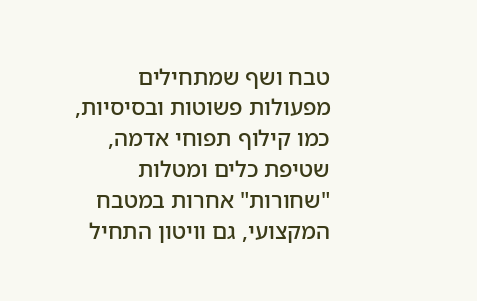טבח ושף שמתחילים מפעולות פשוטות ובסיסיות, כמו קילוף תפוחי אדמה, שטיפת כלים ומטלות "שחורות" אחרות במטבח המקצועי, גם וויטון התחיל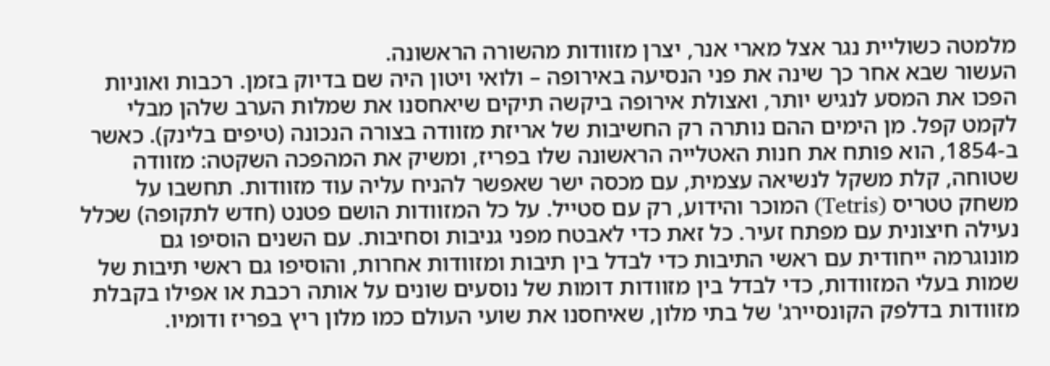מלמטה כשוליית נגר אצל מארי אנר, יצרן מזוודות מהשורה הראשונה.
העשור שבא אחר כך שינה את פני הנסיעה באירופה – ולואי ויטון היה שם בדיוק בזמן. רכבות ואוניות הפכו את המסע לנגיש יותר, ואצולת אירופה ביקשה תיקים שיאחסנו את שמלות הערב שלהן מבלי לקמט קפל. מן הימים ההם נותרה רק החשיבות של אריזת מזוודה בצורה הנכונה (טיפים בלינק). כאשר ב-1854, הוא פותח את חנות האטלייה הראשונה שלו בפריז, ומשיק את המהפכה השקטה: מזוודה שטוחה, קלת משקל לנשיאה עצמית, עם מכסה ישר שאפשר להניח עליה עוד מזוודות. תחשבו על משחק טטריס (Tetris) המוכר והידוע, רק עם סטייל. על כל המזוודות הושם פטנט (חדש לתקופה) שכלל נעילה חיצונית עם מפתח זעיר. כל זאת כדי לאבטח מפני גניבות וסחיבות. עם השנים הוסיפו גם מונוגרמה ייחודית עם ראשי התיבות כדי לבדל בין תיבות ומזוודות אחרות, והוסיפו גם ראשי תיבות של שמות בעלי המזוודות, כדי לבדל בין מזוודות דומות של נוסעים שונים על אותה רכבת או אפילו בקבלת מזוודות בדלפק הקונסיירג' של בתי מלון, שאיחסנו את שועי העולם כמו מלון ריץ בפריז ודומיו.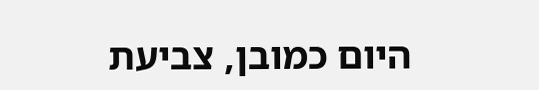היום כמובן, צביעת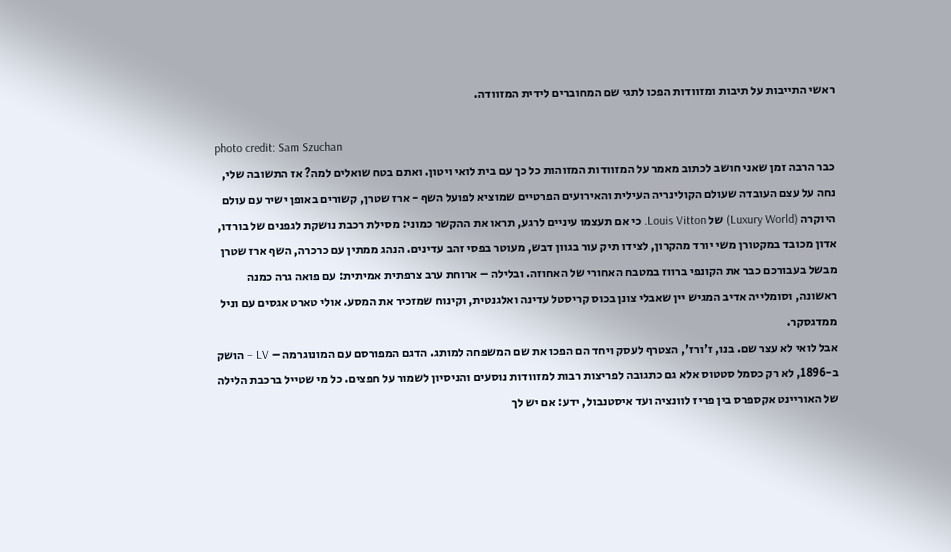ראשי התייבות על תיבות ומזוודות הפכו לתגי שם המחוברים לידית המזוודה.

photo credit: Sam Szuchan
כבר הרבה זמן שאני חושב לכתוב מאמר על המזוודות המזוהות כל כך עם בית לואי ויטון. ואתם בטח שואלים למה? אז התשובה שלי, נחה על עצם העובדה שעולם הקולינריה העילית והאירועים הפרטיים שמוציא לפועל השף - ארז שטרן, קשורים באופן ישיר עם עולם היוקרה (Luxury World) של Louis Vitton. כי אם תעצמו עיניים לרגע, תראו את ההקשר כמוני: מסילת רכבת נושקת לגפנים של בורדו, אדון מכובד במקטורן משי יורד מהקרון, לצידו תיק עור בגוון דבש, מעוטר בפסי זהב עדינים. הנהג ממתין עם כרכרה, השף ארז שטרן מבשל בעבורכם כבר את הקונפי ברווז במטבח האחורי של האחוזה. ובלילה – ארוחת ערב צרפתית אמיתית: עם פואה גרה כמנה ראשונה, וסומלייה אדיב המגיש יין שאבלי צונן בכוס קריסטל עדינה ואלגנטית, וקינוח שמזכיר את המסע. אולי טארט אגסים עם וניל ממדגסקר.
אבל לואי לא עצר שם. בנו, ז'ורז', הצטרף לעסק ויחד הם הפכו את שם המשפחה למותג. הדגם המפורסם עם המונוגרמה – LV – הושק ב-1896, לא רק כסמל סטטוס אלא גם כתגובה לפריצות רבות למזוודות נוסעים והניסיון לשמור על חפצים. כל מי שטייל ברכבת הלילה של האוריינט אקספרס בין פריז לוונציה ועד איסטנבול, ידע: אם יש לך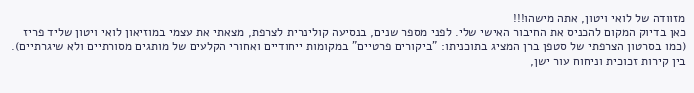מזוודה של לואי ויטון, אתה מישהו!!!
כאן בדיוק המקום להכניס את החיבור האישי שלי. לפני מספר שנים, בנסיעה קולינרית לצרפת, מצאתי את עצמי במוזיאון לואי ויטון שליד פריז (כמו בסרטון הצרפתי של סטפן ברן המציג בתוכניתו: "ביקורים פרטיים" במקומות ייחודיים ואחורי הקלעים של מותגים מסורתיים ולא שיגרתיים). בין קירות זכוכית וניחוח עור ישן,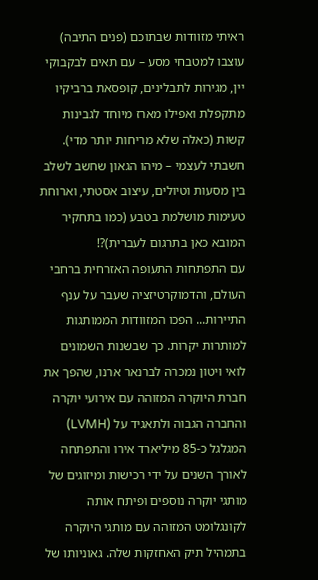ראיתי מזוודות שבתוכם (פנים התיבה) עוצבו למטבחי מסע – עם תאים לבקבוקי יין, מגירות לתבלינים, קופסאת ברביקיו מתקפלת ואפילו מארז מיוחד לגבינות קשות (כאלה שלא מריחות יותר מדי). חשבתי לעצמי – מיהו הגאון שחשב לשלב בין מסעות וטיולים, עיצוב אסטתי, וארוחת טעימות מושלמת בטבע (כמו בתחקיר המובא כאן בתרגום לעברית)?!
עם התפתחות התעופה האזרחית ברחבי העולם, והדמוקרטיזציה שעבר על ענף התיירות... הפכו המזוודות הממותגות למותרות יקרות. כך שבשנות השמונים לואי ויטון נמכרה לברנאר ארנו, שהפך את חברת היוקרה המזוהה עם אירועי יוקרה והחברה הגבוה ולתאגיד על (LVMH) המגלגל כ-85 מיליארד אירו והתפתחה לאורך השנים על ידי רכישות ומיזוגים של מותגי יוקרה נוספים ופיתח אותה לקונגלומט המזוהה עם מותגי היוקרה בתמהיל תיק האחזקות שלה. גאוניותו של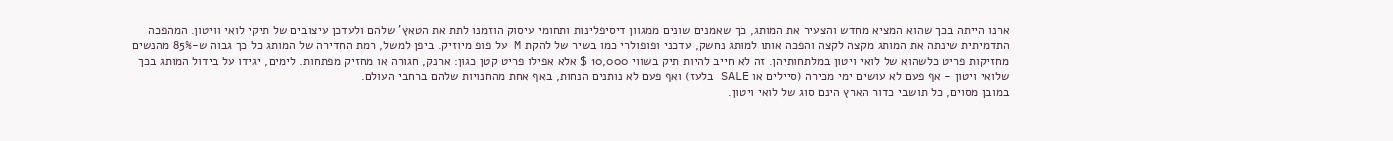ארנו הייתה בכך שהוא המציא מחדש והצעיר את המותג, כך שאמנים שונים ממגוון דיסיפלינות ותחומי עיסוק הוזמנו לתת את הטאץ' שלהם ולעדכן עיצובים של תיקי לואי וויטון. המהפכה התדמיתית שינתה את המותג מקצה לקצה והפכה אותו למותג נחשק, עדכני ופופולרי כמו בשיר של להקת M על פופ מיוזיק. ביפן למשל, רמת החדירה של המותג כל כך גבוה ש-85% מהנשים מחזיקות פריט כלשהוא של לואי ויטון במלתחותיהן. זה לא חייב להיות תיק בשווי 10,000 $ אלא אפילו פריט קטן כגון: ארנק, חגורה או מחזיק מפתחות. לימים, יגידו על בידול המותג בכך שלואי ויטון - אף פעם לא עושים ימי מכירה (סיילים או SALE בלעז) ואף פעם לא נותנים הנחות, באף אחת מהחנויות שלהם ברחבי העולם.
במובן מסוים, כל תושבי כדור הארץ הינם סוג של לואי ויטון.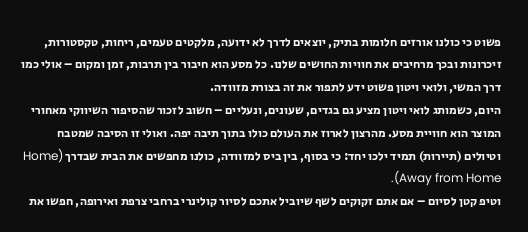פשוט כי כולנו אורזים חלומות בתיק, יוצאים לדרך לא ידועה, מלקטים טעמים, ריחות, טקסטורות, זיכרונות ובכך מרחיבים את חוויות החושים שלנו. כל מסע הוא חיבור בין תרבות, זמן ומקום – אולי כמו דרך המשי, ולואי ויטון פשוט ידע לתפור את זה בצורת מזוודה.
היום, כשמותג לואי ויטון מציע גם בגדים, שעונים, ונעליים – חשוב לזכור שהסיפור השיווקי מאחורי המוצר הוא חוויית מסע. מהרצון לארוז את העולם כולו בתוך תיבה יפה. ואולי זו הסיבה שמטבח וטיולים (תיירות) תמיד ילכו יחד: כי בסוף, בין ביס למזוודה, כולנו מחפשים את הבית שבדרך (Home Away from Home).
וטיפ קטן לסיום – אם אתם זקוקים לשף שיוביל אתכם לסיור קולינרי ברחבי צרפת ואירופה, חפשו את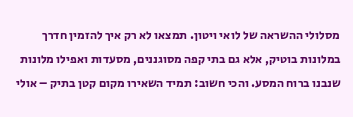מסלולי ההשראה של לואי ויטון. תמצאו לא רק איך להזמין חדרך במלונות בוטיק, אלא גם בתי קפה מסוגננים, מסעדות ואפילו מלונות שנבנו ברוח המסע. והכי חשוב: תמיד השאירו מקום קטן בתיק – אולי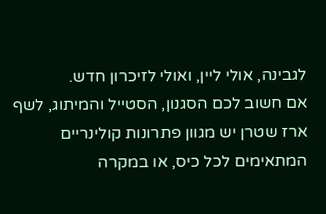לגבינה, אולי ליין, ואולי לזיכרון חדש.
אם חשוב לכם הסגנון, הסטייל והמיתוג, לשף ארז שטרן יש מגוון פתרונות קולינריים המתאימים לכל כיס, או במקרה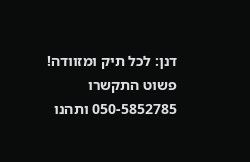דנן: לכל תיק ומזוודה! פשוט התקשרו 050-5852785 ותהנו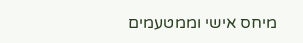מיחס אישי וממטעמים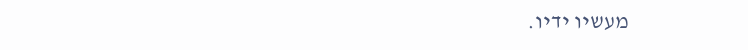מעשיו ידיו.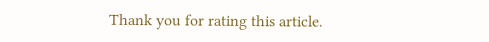Thank you for rating this article.